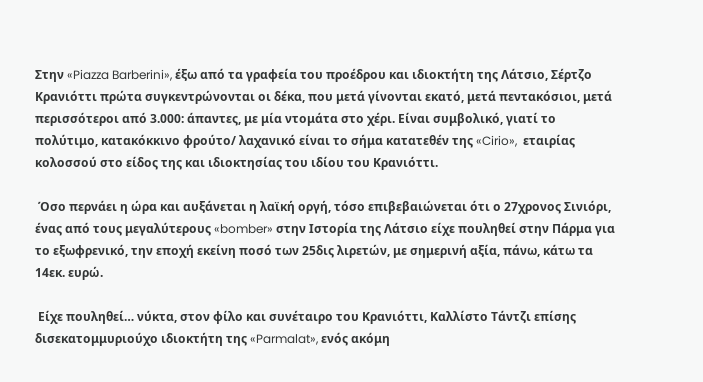Στην «Piazza Barberini», έξω από τα γραφεία του προέδρου και ιδιοκτήτη της Λάτσιο, Σέρτζο Κρανιόττι πρώτα συγκεντρώνονται οι δέκα, που μετά γίνονται εκατό, μετά πεντακόσιοι, μετά περισσότεροι από 3.000: άπαντες, με μία ντομάτα στο χέρι. Είναι συμβολικό, γιατί το πολύτιμο, κατακόκκινο φρούτο/ λαχανικό είναι το σήμα κατατεθέν της «Cirio»,  εταιρίας κολοσσού στο είδος της και ιδιοκτησίας του ιδίου του Κρανιόττι.

 Όσο περνάει η ώρα και αυξάνεται η λαϊκή οργή, τόσο επιβεβαιώνεται ότι ο 27χρονος Σινιόρι, ένας από τους μεγαλύτερους «bomber» στην Ιστορία της Λάτσιο είχε πουληθεί στην Πάρμα για το εξωφρενικό, την εποχή εκείνη ποσό των 25δις λιρετών, με σημερινή αξία, πάνω, κάτω τα 14εκ. ευρώ.

 Είχε πουληθεί… νύκτα, στον φίλο και συνέταιρο του Κρανιόττι, Καλλίστο Τάντζι επίσης δισεκατομμυριούχο ιδιοκτήτη της «Parmalat», ενός ακόμη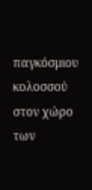παγκόσμιου κολοσσού στον χώρο των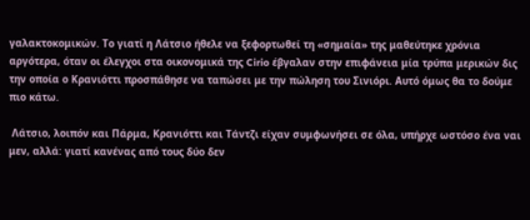γαλακτοκομικών. Το γιατί η Λάτσιο ήθελε να ξεφορτωθεί τη «σημαία» της μαθεύτηκε χρόνια αργότερα, όταν οι έλεγχοι στα οικονομικά της Cirio έβγαλαν στην επιφάνεια μία τρύπα μερικών δις την οποία ο Κρανιόττι προσπάθησε να ταπώσει με την πώληση του Σινιόρι. Αυτό όμως θα το δούμε πιο κάτω.

 Λάτσιο, λοιπόν και Πάρμα, Κρανιόττι και Τάντζι είχαν συμφωνήσει σε όλα, υπήρχε ωστόσο ένα ναι μεν, αλλά: γιατί κανένας από τους δύο δεν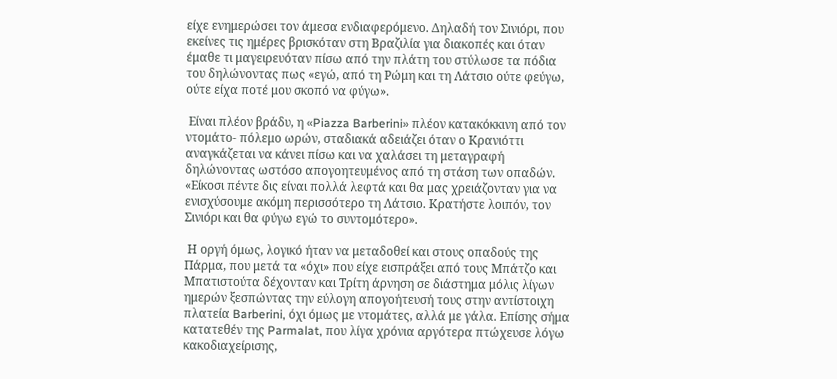είχε ενημερώσει τον άμεσα ενδιαφερόμενο. Δηλαδή τον Σινιόρι, που εκείνες τις ημέρες βρισκόταν στη Βραζιλία για διακοπές και όταν έμαθε τι μαγειρευόταν πίσω από την πλάτη του στύλωσε τα πόδια του δηλώνοντας πως «εγώ, από τη Ρώμη και τη Λάτσιο ούτε φεύγω, ούτε είχα ποτέ μου σκοπό να φύγω».

 Είναι πλέον βράδυ, η «Piazza Barberini» πλέον κατακόκκινη από τον ντομάτο- πόλεμο ωρών, σταδιακά αδειάζει όταν ο Κρανιόττι αναγκάζεται να κάνει πίσω και να χαλάσει τη μεταγραφή δηλώνοντας ωστόσο απογοητευμένος από τη στάση των οπαδών. «Είκοσι πέντε δις είναι πολλά λεφτά και θα μας χρειάζονταν για να ενισχύσουμε ακόμη περισσότερο τη Λάτσιο. Κρατήστε λοιπόν, τον Σινιόρι και θα φύγω εγώ το συντομότερο».

 Η οργή όμως, λογικό ήταν να μεταδοθεί και στους οπαδούς της Πάρμα, που μετά τα «όχι» που είχε εισπράξει από τους Μπάτζο και Μπατιστούτα δέχονταν και Τρίτη άρνηση σε διάστημα μόλις λίγων ημερών ξεσπώντας την εύλογη απογοήτευσή τους στην αντίστοιχη πλατεία Barberini, όχι όμως με ντομάτες, αλλά με γάλα. Επίσης σήμα κατατεθέν της Parmalat, που λίγα χρόνια αργότερα πτώχευσε λόγω κακοδιαχείρισης,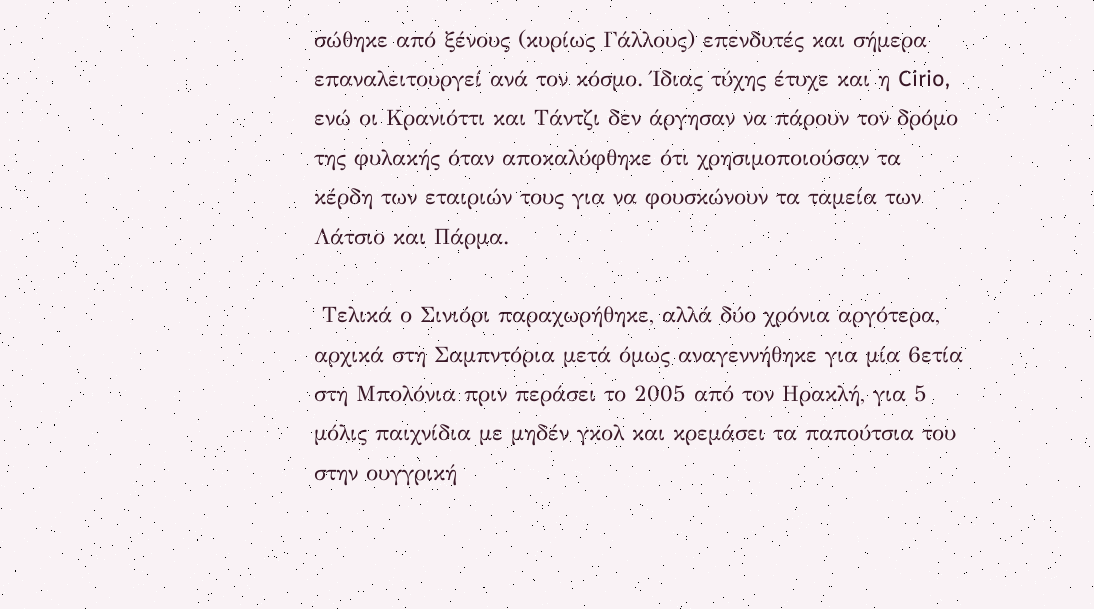σώθηκε από ξένους (κυρίως Γάλλους) επενδυτές και σήμερα επαναλειτουργεί ανά τον κόσμο. Ίδιας τύχης έτυχε και η Cirio, ενώ οι Κρανιόττι και Τάντζι δεν άργησαν να πάρουν τον δρόμο της φυλακής όταν αποκαλύφθηκε ότι χρησιμοποιούσαν τα κέρδη των εταιριών τους για να φουσκώνουν τα ταμεία των Λάτσιο και Πάρμα.

 Τελικά ο Σινιόρι παραχωρήθηκε, αλλά δύο χρόνια αργότερα, αρχικά στη Σαμπντόρια μετά όμως αναγεννήθηκε για μία 6ετία στη Μπολόνια πριν περάσει το 2005 από τον Ηρακλή, για 5 μόλις παιχνίδια με μηδέν γκολ και κρεμάσει τα παπούτσια του στην ουγγρική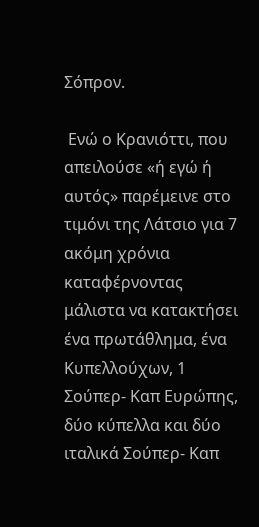Σόπρον.

 Ενώ ο Κρανιόττι, που απειλούσε «ή εγώ ή αυτός» παρέμεινε στο τιμόνι της Λάτσιο για 7 ακόμη χρόνια καταφέρνοντας μάλιστα να κατακτήσει ένα πρωτάθλημα, ένα Κυπελλούχων, 1 Σούπερ- Καπ Ευρώπης, δύο κύπελλα και δύο ιταλικά Σούπερ- Καπ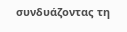συνδυάζοντας τη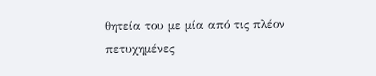θητεία του με μία από τις πλέον πετυχημένες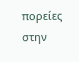πορείες στην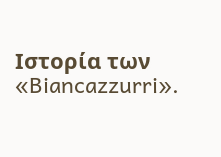Ιστορία των «Biancazzurri».